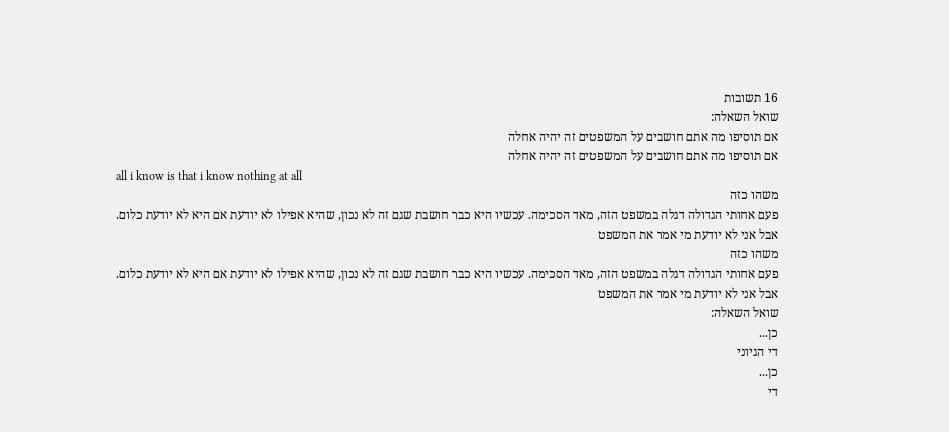16 תשובות
שואל השאלה:
אם תוסיפו מה אתם חושבים על המשפטים זה יהיה אחלה
אם תוסיפו מה אתם חושבים על המשפטים זה יהיה אחלה
all i know is that i know nothing at all
משהו כזה
פעם אחותי הגדולה דגלה במשפט הזה, מאד הסכימה. עכשיו היא כבר חושבת שגם זה לא נכון, שהיא אפילו לא יודעת אם היא לא יודעת כלום.
אבל אני לא יודעת מי אמר את המשפט
משהו כזה
פעם אחותי הגדולה דגלה במשפט הזה, מאד הסכימה. עכשיו היא כבר חושבת שגם זה לא נכון, שהיא אפילו לא יודעת אם היא לא יודעת כלום.
אבל אני לא יודעת מי אמר את המשפט
שואל השאלה:
כן...
די הגיוני
כן...
די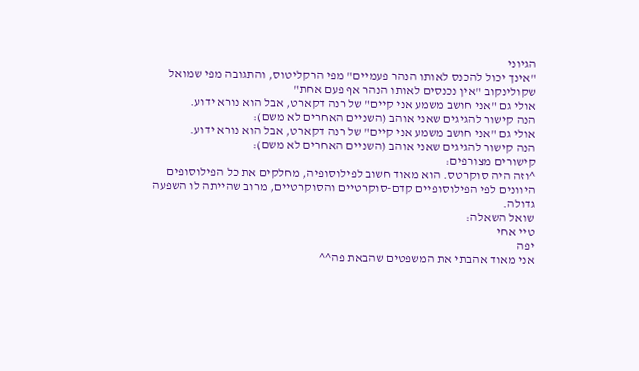הגיוני
"אינך יכול להכנס לאותו הנהר פעמיים" מפי הרקליטוס, והתגובה מפי שמואל שקולינקוב "אין נכנסים לאותו הנהר אף פעם אחת"
אולי גם "אני חושב משמע אני קיים" של רנה דקארט, אבל הוא נורא ידוע.
הנה קישור להגיגים שאני אוהב (השניים האחרים לא משם):
אולי גם "אני חושב משמע אני קיים" של רנה דקארט, אבל הוא נורא ידוע.
הנה קישור להגיגים שאני אוהב (השניים האחרים לא משם):
קישורים מצורפים:
^וזה היה סוקרטס. הוא מאוד חשוב לפילוסופיה, מחלקים את כל הפילוסופים היוונים לפי הפילוסופיים קדם-סוקרטיים והסוקרטיים, מרוב שהייתה לו השפעה גדולה.
שואל השאלה:
טיי אחי
יפה
אני מאוד אהבתי את המשפטים שהבאת פה^^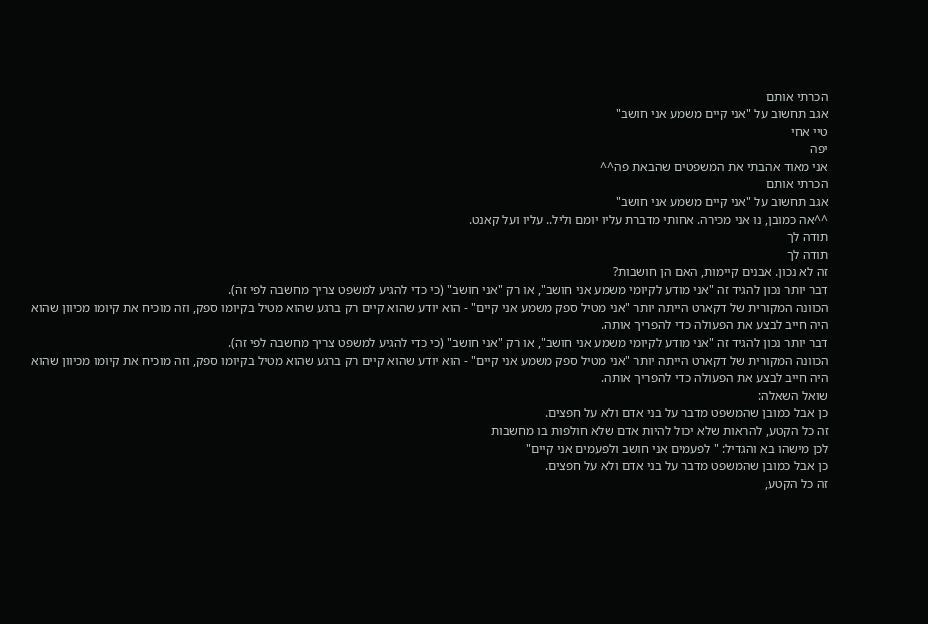הכרתי אותם
אגב תחשוב על "אני קיים משמע אני חושב"
טיי אחי
יפה
אני מאוד אהבתי את המשפטים שהבאת פה^^
הכרתי אותם
אגב תחשוב על "אני קיים משמע אני חושב"
^^אה כמובן, נו אני מכירה. אחותי מדברת עליו יומם וליל.. עליו ועל קאנט.
תודה לך
תודה לך
זה לא נכון. אבנים קיימות, האם הן חושבות?
דבר יותר נכון להגיד זה "אני מודע לקיומי משמע אני חושב", או רק "אני חושב" (כי כדי להגיע למשפט צריך מחשבה לפי זה).
הכוונה המקורית של דקארט הייתה יותר "אני מטיל ספק משמע אני קיים" - הוא יודע שהוא קיים רק ברגע שהוא מטיל בקיומו ספק, וזה מוכיח את קיומו מכיוון שהוא היה חייב לבצע את הפעולה כדי להפריך אותה.
דבר יותר נכון להגיד זה "אני מודע לקיומי משמע אני חושב", או רק "אני חושב" (כי כדי להגיע למשפט צריך מחשבה לפי זה).
הכוונה המקורית של דקארט הייתה יותר "אני מטיל ספק משמע אני קיים" - הוא יודע שהוא קיים רק ברגע שהוא מטיל בקיומו ספק, וזה מוכיח את קיומו מכיוון שהוא היה חייב לבצע את הפעולה כדי להפריך אותה.
שואל השאלה:
כן אבל כמובן שהמשפט מדבר על בני אדם ולא על חפצים.
זה כל הקטע, להראות שלא יכול להיות אדם שלא חולפות בו מחשבות
לכן מישהו בא והגדיל: " לפעמים אני חושב ולפעמים אני קיים"
כן אבל כמובן שהמשפט מדבר על בני אדם ולא על חפצים.
זה כל הקטע,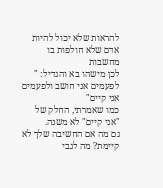להראות שלא יכול להיות אדם שלא חולפות בו מחשבות
לכן מישהו בא והגדיל: " לפעמים אני חושב ולפעמים אני קיים"
כמו שאמרתי, החלק של "אני קיים" לא משנה.
גם מה אם החשיבה שלך לא קיימת? מה לגבי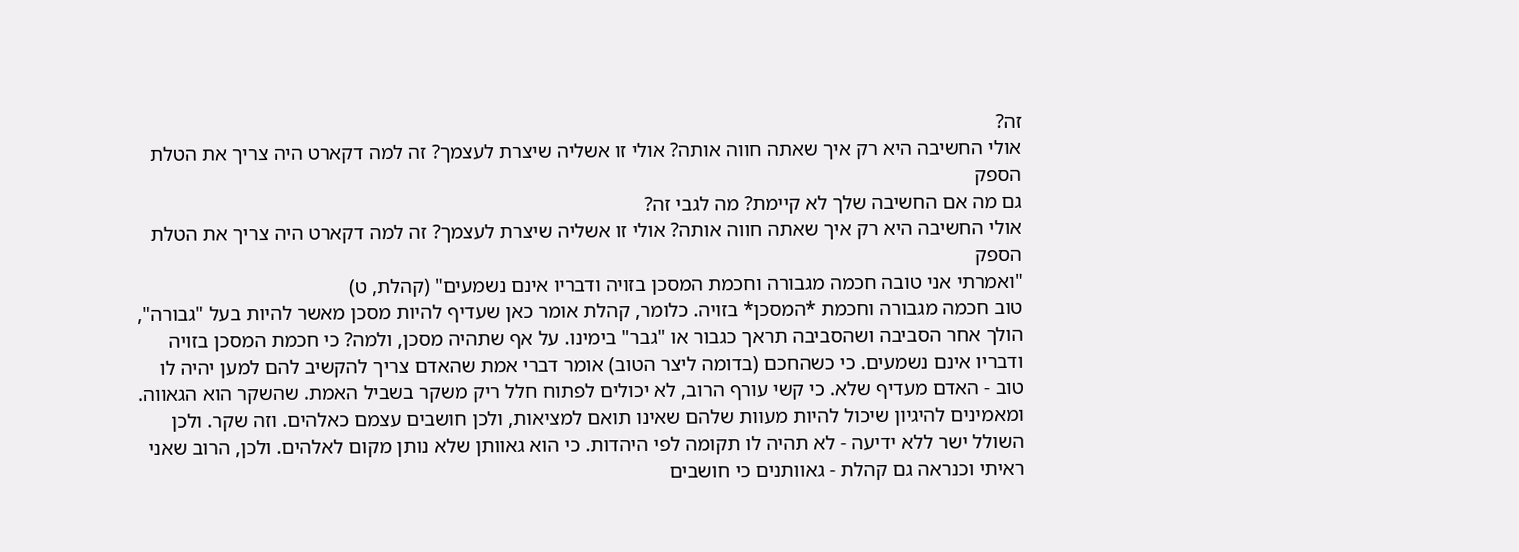זה?
אולי החשיבה היא רק איך שאתה חווה אותה? אולי זו אשליה שיצרת לעצמך? זה למה דקארט היה צריך את הטלת הספק
גם מה אם החשיבה שלך לא קיימת? מה לגבי זה?
אולי החשיבה היא רק איך שאתה חווה אותה? אולי זו אשליה שיצרת לעצמך? זה למה דקארט היה צריך את הטלת הספק
"ואמרתי אני טובה חכמה מגבורה וחכמת המסכן בזויה ודבריו אינם נשמעים" (קהלת, ט)
טוב חכמה מגבורה וחכמת *המסכן* בזויה. כלומר, קהלת אומר כאן שעדיף להיות מסכן מאשר להיות בעל "גבורה", הולך אחר הסביבה ושהסביבה תראך כגבור או "גבר" בימינו. על אף שתהיה מסכן, ולמה? כי חכמת המסכן בזויה ודבריו אינם נשמעים. כי כשהחכם (בדומה ליצר הטוב) אומר דברי אמת שהאדם צריך להקשיב להם למען יהיה לו טוב - האדם מעדיף שלא. כי קשי עורף הרוב, לא יכולים לפתוח חלל ריק משקר בשביל האמת. שהשקר הוא הגאווה. ומאמינים להיגיון שיכול להיות מעוות שלהם שאינו תואם למציאות, ולכן חושבים עצמם כאלהים. וזה שקר. ולכן השולל ישר ללא ידיעה - לא תהיה לו תקומה לפי היהדות. כי הוא גאוותן שלא נותן מקום לאלהים. ולכן, הרוב שאני ראיתי וכנראה גם קהלת - גאוותנים כי חושבים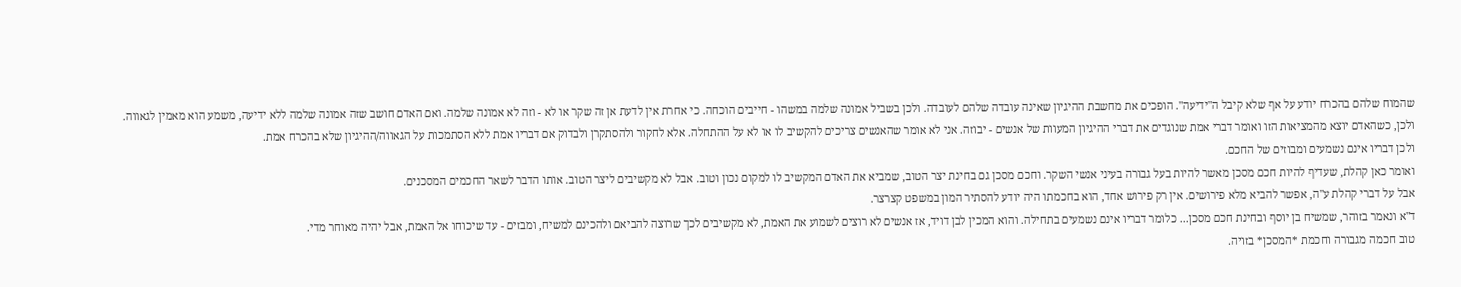שהמוח שלהם בהכרח יודע על אף שלא קיבל ה"ידיעה". הופכים את מחשבת ההיגיון שאינה עובדה שלהם לעובדה. ולכן בשביל אמונה שלמה במשהו - חייבים הוכחה. כי אחרת אין לדעת אן זה שקר או לא - וזה לא אמונה שלמה. ואם האדם חושב שזה אמונה שלמה ללא ידיעה, משמע הוא מאמין לגאווה.
ולכן, כשהאדם יוצא מהמציאות הזו ואומר דברי אמת שנוגדים את דברי ההיגיון המעוות של אנשים - יבוזה. אני לא אומר שהאנשים צריכים להקשיב לו או לא על ההתחלה. אלא לחקור ולהסתקרן ולבדוק אם דבריו אמת ללא הסתמכות על הגאווה/ההיגיון שלא בהכרח אמת.
ולכן דבריו אינם נשמעים ומבוזים של החכם.
ואומר כאן קהלת, שעדיף להיות חכם מסכן מאשר להיות בעל גבורה בעיני אנשי השקר. וחכם מסכן גם בחינת יצר הטוב, שמביא את האדם המקשיב לו למקום נכון וטוב. אבל לא מקשיבים ליצר הטוב. אותו הדבר לשאר החכמים המסכנים.
אבל על דברי קהלת ע"ה, אפשר להביא מלא פירושים. אין רק פירוש אחד, הוא בחכמתו היה יודע להסתיר המון במשפט קצרצר.
ד"א ונאמר בזוהר, שמשיח בן יוסף ובחינת חכם מסכן... כלומר דבריו אינם נשמעים בתחילה. והוא המכין לבן דויד, אז אנשים לא רוצים לשמוע את האמת, לא מקשיבים לכך שרוצה להביאם ולהכינם למשיח, ומבזים - עד שיכוחו אל האמת, אבל יהיה מאוחר מדי.
טוב חכמה מגבורה וחכמת *המסכן* בזויה.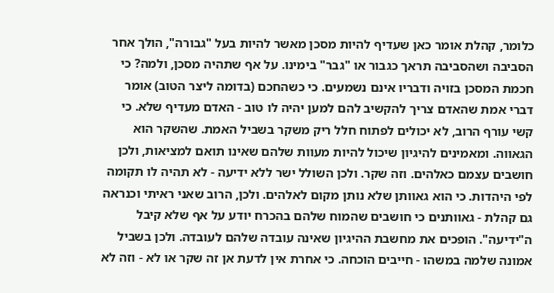כלומר, קהלת אומר כאן שעדיף להיות מסכן מאשר להיות בעל "גבורה", הולך אחר הסביבה ושהסביבה תראך כגבור או "גבר" בימינו. על אף שתהיה מסכן, ולמה? כי חכמת המסכן בזויה ודבריו אינם נשמעים. כי כשהחכם (בדומה ליצר הטוב) אומר דברי אמת שהאדם צריך להקשיב להם למען יהיה לו טוב - האדם מעדיף שלא. כי קשי עורף הרוב, לא יכולים לפתוח חלל ריק משקר בשביל האמת. שהשקר הוא הגאווה. ומאמינים להיגיון שיכול להיות מעוות שלהם שאינו תואם למציאות, ולכן חושבים עצמם כאלהים. וזה שקר. ולכן השולל ישר ללא ידיעה - לא תהיה לו תקומה לפי היהדות. כי הוא גאוותן שלא נותן מקום לאלהים. ולכן, הרוב שאני ראיתי וכנראה גם קהלת - גאוותנים כי חושבים שהמוח שלהם בהכרח יודע על אף שלא קיבל ה"ידיעה". הופכים את מחשבת ההיגיון שאינה עובדה שלהם לעובדה. ולכן בשביל אמונה שלמה במשהו - חייבים הוכחה. כי אחרת אין לדעת אן זה שקר או לא - וזה לא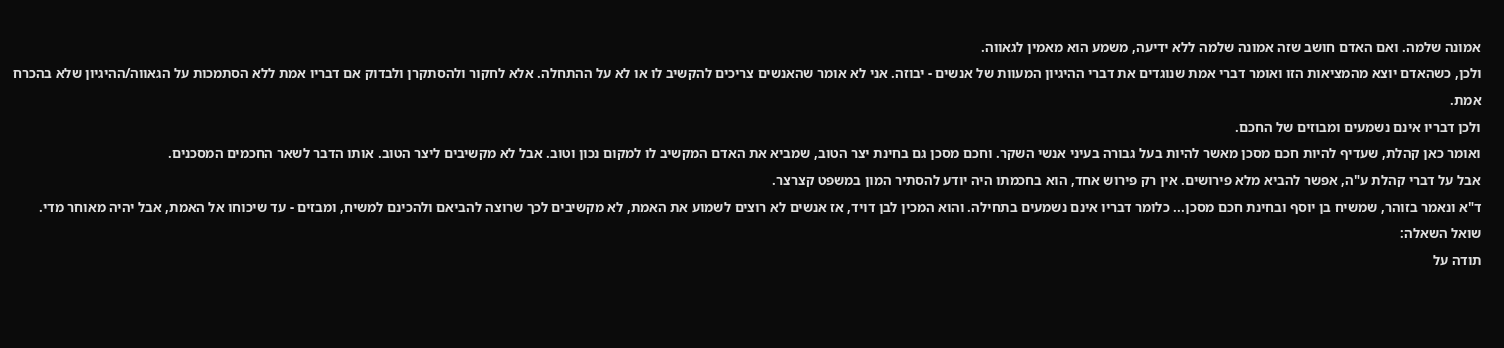אמונה שלמה. ואם האדם חושב שזה אמונה שלמה ללא ידיעה, משמע הוא מאמין לגאווה.
ולכן, כשהאדם יוצא מהמציאות הזו ואומר דברי אמת שנוגדים את דברי ההיגיון המעוות של אנשים - יבוזה. אני לא אומר שהאנשים צריכים להקשיב לו או לא על ההתחלה. אלא לחקור ולהסתקרן ולבדוק אם דבריו אמת ללא הסתמכות על הגאווה/ההיגיון שלא בהכרח אמת.
ולכן דבריו אינם נשמעים ומבוזים של החכם.
ואומר כאן קהלת, שעדיף להיות חכם מסכן מאשר להיות בעל גבורה בעיני אנשי השקר. וחכם מסכן גם בחינת יצר הטוב, שמביא את האדם המקשיב לו למקום נכון וטוב. אבל לא מקשיבים ליצר הטוב. אותו הדבר לשאר החכמים המסכנים.
אבל על דברי קהלת ע"ה, אפשר להביא מלא פירושים. אין רק פירוש אחד, הוא בחכמתו היה יודע להסתיר המון במשפט קצרצר.
ד"א ונאמר בזוהר, שמשיח בן יוסף ובחינת חכם מסכן... כלומר דבריו אינם נשמעים בתחילה. והוא המכין לבן דויד, אז אנשים לא רוצים לשמוע את האמת, לא מקשיבים לכך שרוצה להביאם ולהכינם למשיח, ומבזים - עד שיכוחו אל האמת, אבל יהיה מאוחר מדי.
שואל השאלה:
תודה על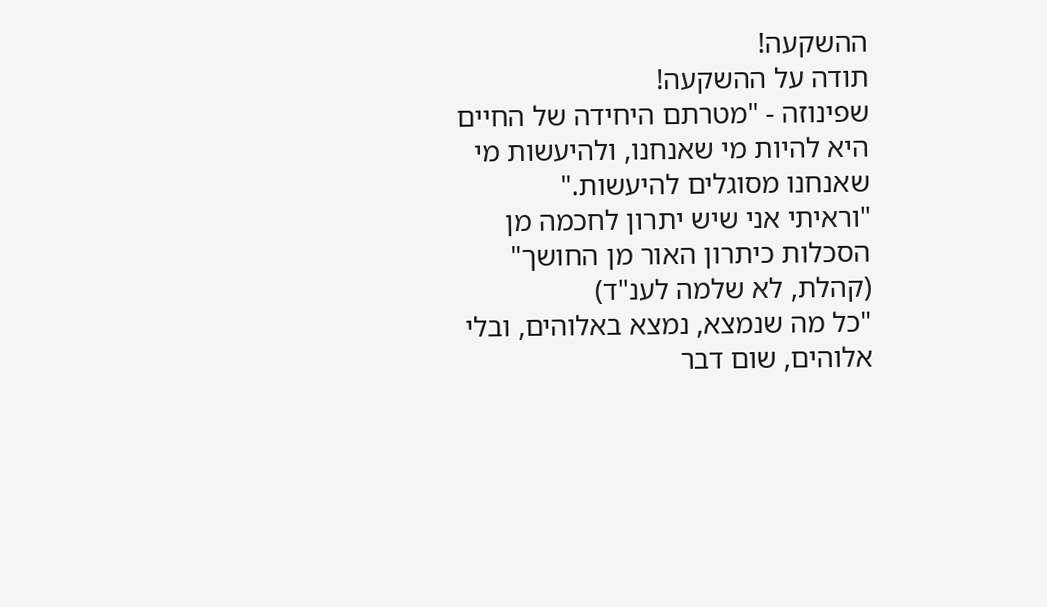ההשקעה!
תודה על ההשקעה!
שפינוזה - "מטרתם היחידה של החיים היא להיות מי שאנחנו, ולהיעשות מי שאנחנו מסוגלים להיעשות."
"וראיתי אני שיש יתרון לחכמה מן הסכלות כיתרון האור מן החושך" (קהלת, לא שלמה לענ"ד)
"כל מה שנמצא, נמצא באלוהים, ובלי אלוהים, שום דבר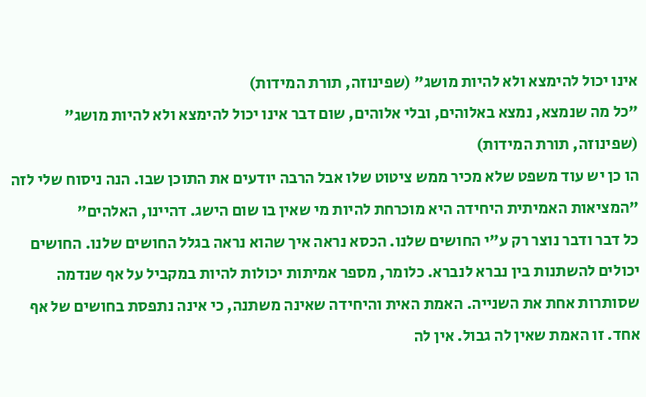אינו יכול להימצא ולא להיות מושג" (שפינוזה, תורת המידות)
"כל מה שנמצא, נמצא באלוהים, ובלי אלוהים, שום דבר אינו יכול להימצא ולא להיות מושג" (שפינוזה, תורת המידות)
הו כן יש עוד משפט שלא מכיר ממש ציטוט שלו אבל הרבה יודעים את התוכן שבו. הנה ניסוח שלי לזה "המציאות האמיתית היחידה היא מוכרחת להיות מי שאין בו שום הישג. דהיינו, האלהים"
כל דבר ודבר נוצר רק ע"י החושים שלנו. הכסא נראה איך שהוא נראה בגלל החושים שלנו. החושים יכולים להשתנות בין נברא לנברא. כלומר, מספר אמיתות יכולות להיות במקביל על אף שנדמה שסותרות אחת את השנייה. האמת האית והיחידה שאינה משתנה, כי אינה נתפסת בחושים של אף אחד. זו האמת שאין לה גבול. אין לה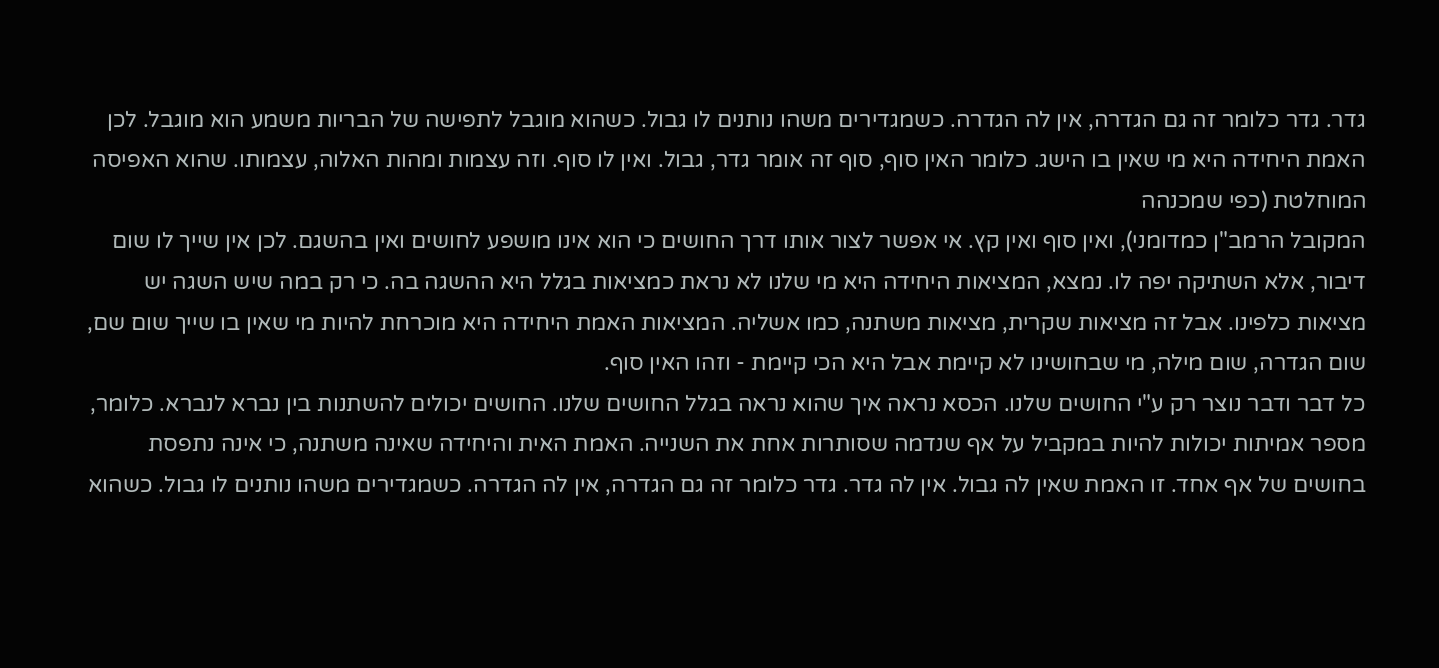גדר. גדר כלומר זה גם הגדרה, אין לה הגדרה. כשמגדירים משהו נותנים לו גבול. כשהוא מוגבל לתפישה של הבריות משמע הוא מוגבל. לכן האמת היחידה היא מי שאין בו הישג. כלומר האין סוף, סוף זה אומר גדר, גבול. ואין לו סוף. וזה עצמות ומהות האלוה, עצמותו. שהוא האפיסה המוחלטת (כפי שמכנהה
המקובל הרמב"ן כמדומני), ואין סוף ואין קץ. אי אפשר לצור אותו דרך החושים כי הוא אינו מושפע לחושים ואין בהשגם. לכן אין שייך לו שום דיבור, אלא השתיקה יפה לו. נמצא, המציאות היחידה היא מי שלנו לא נראת כמציאות בגלל היא ההשגה בה. כי רק במה שיש השגה יש מציאות כלפינו. אבל זה מציאות שקרית, מציאות משתנה, כמו אשליה. המציאות האמת היחידה היא מוכרחת להיות מי שאין בו שייך שום שם, שום הגדרה, שום מילה, מי שבחושינו לא קיימת אבל היא הכי קיימת - וזהו האין סוף.
כל דבר ודבר נוצר רק ע"י החושים שלנו. הכסא נראה איך שהוא נראה בגלל החושים שלנו. החושים יכולים להשתנות בין נברא לנברא. כלומר, מספר אמיתות יכולות להיות במקביל על אף שנדמה שסותרות אחת את השנייה. האמת האית והיחידה שאינה משתנה, כי אינה נתפסת בחושים של אף אחד. זו האמת שאין לה גבול. אין לה גדר. גדר כלומר זה גם הגדרה, אין לה הגדרה. כשמגדירים משהו נותנים לו גבול. כשהוא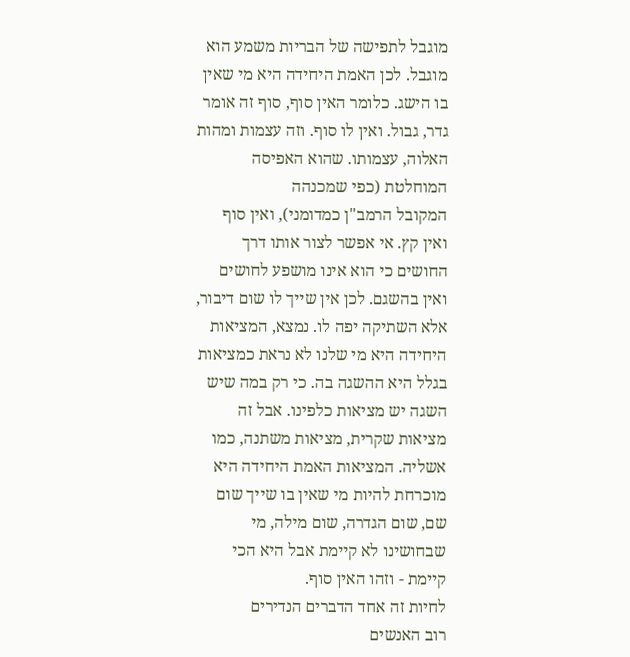מוגבל לתפישה של הבריות משמע הוא מוגבל. לכן האמת היחידה היא מי שאין בו הישג. כלומר האין סוף, סוף זה אומר גדר, גבול. ואין לו סוף. וזה עצמות ומהות האלוה, עצמותו. שהוא האפיסה המוחלטת (כפי שמכנהה
המקובל הרמב"ן כמדומני), ואין סוף ואין קץ. אי אפשר לצור אותו דרך החושים כי הוא אינו מושפע לחושים ואין בהשגם. לכן אין שייך לו שום דיבור, אלא השתיקה יפה לו. נמצא, המציאות היחידה היא מי שלנו לא נראת כמציאות בגלל היא ההשגה בה. כי רק במה שיש השגה יש מציאות כלפינו. אבל זה מציאות שקרית, מציאות משתנה, כמו אשליה. המציאות האמת היחידה היא מוכרחת להיות מי שאין בו שייך שום שם, שום הגדרה, שום מילה, מי שבחושינו לא קיימת אבל היא הכי קיימת - וזהו האין סוף.
לחיות זה אחד הדברים הנדירים
רוב האנשים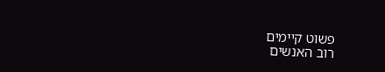פשוט קיימים
רוב האנשים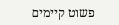פשוט קיימים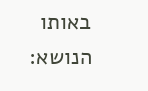באותו הנושא: